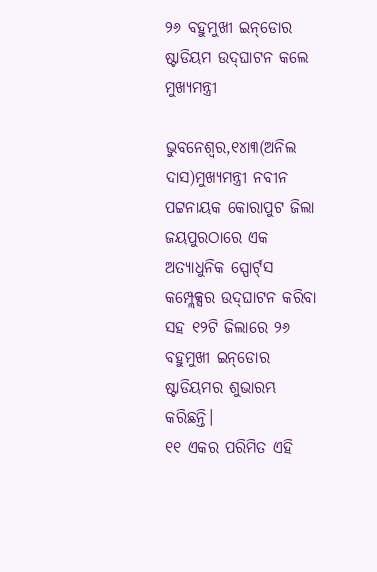୨୬ ବହୁମୁଖୀ ଇନ୍‌ଡୋର ଷ୍ଟାଡିୟମ ଉଦ୍‌ଘାଟନ କଲେ ମୁଖ୍ୟମନ୍ତ୍ରୀ

ଭୁବନେଶ୍ୱର,୧୪ା୩(ଅନିଲ ଦାସ)ମୁଖ୍ୟମନ୍ତ୍ରୀ ନବୀନ ପଟ୍ଟନାୟକ କୋରାପୁଟ ଜିଲା ଜୟପୁରଠାରେ ଏକ ଅତ୍ୟାଧୁନିକ ସ୍ପୋର୍ଟ୍‌ସ କମ୍ପ୍ଲେକ୍ସର ଉଦ୍‌ଘାଟନ କରିବା ସହ ୧୨ଟି ଜିଲାରେ ୨୬ ବହୁମୁଖୀ ଇନ୍‌ଡୋର ଷ୍ଟାଡିୟମର ଶୁଭାରମ୍ଭ କରିଛନ୍ତି।
୧୧ ଏକର ପରିମିତ ଏହି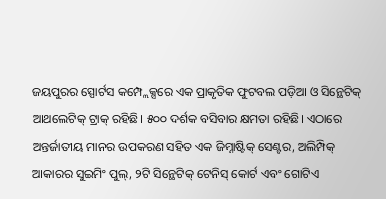ଜୟପୁରର ସ୍ପୋର୍ଟସ କମ୍ପ୍ଲେକ୍ସରେ ଏକ ପ୍ରାକୃତିକ ଫୁଟବଲ ପଡ଼ିଆ ଓ ସିନ୍ଥେଟିକ୍‌ ଆଥଲେଟିକ୍‌ ଟ୍ରାକ୍‌ ରହିଛି। ୫୦୦ ଦର୍ଶକ ବସିବାର କ୍ଷମତା ରହିଛି। ଏଠାରେ ଅନ୍ତର୍ଜାତୀୟ ମାନର ଉପକରଣ ସହିତ ଏକ ଜିମ୍ନାଷ୍ଟିକ୍‌ ସେଣ୍ଟର, ଅଲିମ୍ପିକ୍‌ ଆକାରର ସୁଇମିଂ ପୁଲ୍‌, ୨ଟି ସିନ୍ଥେଟିକ୍‌ ଟେନିସ୍‌ କୋର୍ଟ ଏବଂ ଗୋଟିଏ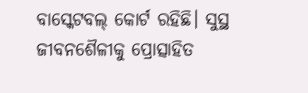ବାସ୍କେଟବଲ୍‌ କୋର୍ଟ ରହିଛି। ସୁସ୍ଥ ଜୀବନଶୈଳୀକୁ ପ୍ରୋତ୍ସାହିତ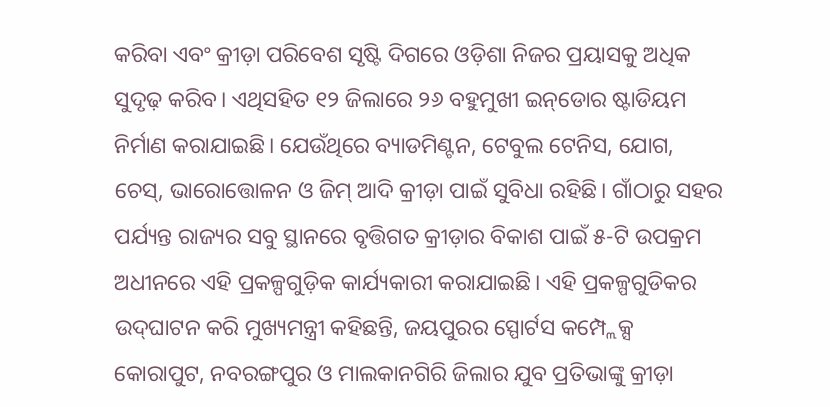କରିବା ଏବଂ କ୍ରୀଡ଼ା ପରିବେଶ ସୃଷ୍ଟି ଦିଗରେ ଓଡ଼ିଶା ନିଜର ପ୍ରୟାସକୁ ଅଧିକ ସୁଦୃଢ଼ କରିବ। ଏଥିସହିତ ୧୨ ଜିଲାରେ ୨୬ ବହୁମୁଖୀ ଇନ୍‌ଡୋର ଷ୍ଟାଡିୟମ ନିର୍ମାଣ କରାଯାଇଛି। ଯେଉଁଥିରେ ବ୍ୟାଡମିଣ୍ଟନ, ଟେବୁଲ ଟେନିସ, ଯୋଗ, ଚେସ୍‌, ଭାରୋତ୍ତୋଳନ ଓ ଜିମ୍‌ ଆଦି କ୍ରୀଡ଼ା ପାଇଁ ସୁବିଧା ରହିଛି। ଗାଁଠାରୁ ସହର ପର୍ଯ୍ୟନ୍ତ ରାଜ୍ୟର ସବୁ ସ୍ଥାନରେ ବୃତ୍ତିଗତ କ୍ରୀଡ଼ାର ବିକାଶ ପାଇଁ ୫-ଟି ଉପକ୍ରମ ଅଧୀନରେ ଏହି ପ୍ରକଳ୍ପଗୁଡ଼ିକ କାର୍ଯ୍ୟକାରୀ କରାଯାଇଛି। ଏହି ପ୍ରକଳ୍ପଗୁଡିକର ଉଦ୍‌ଘାଟନ କରି ମୁଖ୍ୟମନ୍ତ୍ରୀ କହିଛନ୍ତି, ଜୟପୁରର ସ୍ପୋର୍ଟସ କମ୍ପ୍ଲେକ୍ସ କୋରାପୁଟ, ନବରଙ୍ଗପୁର ଓ ମାଲକାନଗିରି ଜିଲାର ଯୁବ ପ୍ରତିଭାଙ୍କୁ କ୍ରୀଡ଼ା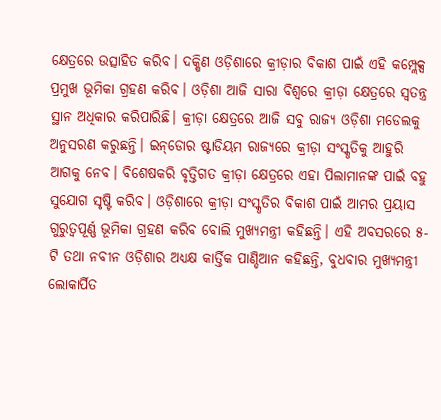କ୍ଷେତ୍ରରେ ଉତ୍ସାହିତ କରିବ। ଦକ୍ଷିଣ ଓଡ଼ିଶାରେ କ୍ରୀଡ଼ାର ବିକାଶ ପାଇଁ ଏହି କମ୍ପ୍ଲେକ୍ସ ପ୍ରମୁଖ ଭୂମିକା ଗ୍ରହଣ କରିବ। ଓଡ଼ିଶା ଆଜି ସାରା ବିଶ୍ୱରେ କ୍ରୀଡ଼ା କ୍ଷେତ୍ରରେ ସ୍ବତନ୍ତ୍ର ସ୍ଥାନ ଅଧିକାର କରିପାରିଛି। କ୍ରୀଡ଼ା କ୍ଷେତ୍ରରେ ଆଜି ସବୁ ରାଜ୍ୟ ଓଡ଼ିଶା ମଡେଲକୁ ଅନୁସରଣ କରୁଛନ୍ତି। ଇନ୍‌ଡୋର ଷ୍ଟାଡିୟମ ରାଜ୍ୟରେ କ୍ରୀଡ଼ା ସଂସ୍କୃତିକୁ ଆହୁରି ଆଗକୁ ନେବ। ବିଶେଷକରି ବୃତ୍ତିଗତ କ୍ରୀଡ଼ା କ୍ଷେତ୍ରରେ ଏହା ପିଲାମାନଙ୍କ ପାଇଁ ବହୁ ସୁଯୋଗ ସୃଷ୍ଟି କରିବ। ଓଡ଼ିଶାରେ କ୍ରୀଡ଼ା ସଂସ୍କୃତିର ବିକାଶ ପାଇଁ ଆମର ପ୍ରୟାସ ଗୁରୁତ୍ୱପୂର୍ଣ୍ଣ ଭୂମିକା ଗ୍ରହଣ କରିବ ବୋଲି ମୁଖ୍ୟମନ୍ତ୍ରୀ କହିଛନ୍ତି। ଏହି ଅବସରରେ ୫-ଟି ତଥା ନବୀନ ଓଡ଼ିଶାର ଅଧ୍ୟକ୍ଷ କାର୍ତ୍ତିକ ପାଣ୍ଡିଆନ କହିଛନ୍ତି, ବୁଧବାର ମୁଖ୍ୟମନ୍ତ୍ରୀ ଲୋକାର୍ପିତ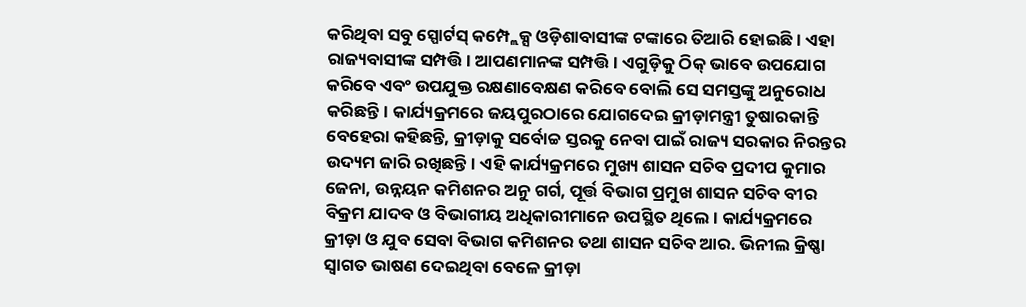କରିଥିବା ସବୁ ସ୍ପୋର୍ଟସ୍‌ କମ୍ପ୍ଲେକ୍ସ ଓଡ଼ିଶାବାସୀଙ୍କ ଟଙ୍କାରେ ତିଆରି ହୋଇଛି। ଏହା ରାଜ୍ୟବାସୀଙ୍କ ସମ୍ପତ୍ତି। ଆପଣମାନଙ୍କ ସମ୍ପତ୍ତି। ଏଗୁଡ଼ିକୁ ଠିକ୍‌ ଭାବେ ଉପଯୋଗ କରିବେ ଏବଂ ଉପଯୁକ୍ତ ରକ୍ଷଣାବେକ୍ଷଣ କରିବେ ବୋଲି ସେ ସମସ୍ତଙ୍କୁ ଅନୁରୋଧ କରିଛନ୍ତି। କାର୍ଯ୍ୟକ୍ରମରେ ଜୟପୁରଠାରେ ଯୋଗଦେଇ କ୍ରୀଡ଼ାମନ୍ତ୍ରୀ ତୁଷାରକାନ୍ତି ବେହେରା କହିଛନ୍ତି, କ୍ରୀଡ଼ାକୁ ସର୍ବୋଚ୍ଚ ସ୍ତରକୁ ନେବା ପାଇଁ ରାଜ୍ୟ ସରକାର ନିରନ୍ତର ଉଦ୍ୟମ ଜାରି ରଖିଛନ୍ତି। ଏହି କାର୍ଯ୍ୟକ୍ରମରେ ମୁଖ୍ୟ ଶାସନ ସଚିବ ପ୍ରଦୀପ କୁମାର ଜେନା, ଉନ୍ନୟନ କମିଶନର ଅନୁ ଗର୍ଗ, ପୂର୍ତ୍ତ ବିଭାଗ ପ୍ରମୁଖ ଶାସନ ସଚିବ ବୀର ବିକ୍ରମ ଯାଦବ ଓ ବିଭାଗୀୟ ଅଧିକାରୀମାନେ ଉପସ୍ଥିତ ଥିଲେ। କାର୍ଯ୍ୟକ୍ରମରେ କ୍ରୀଡ଼ା ଓ ଯୁବ ସେବା ବିଭାଗ କମିଶନର ତଥା ଶାସନ ସଚିବ ଆର. ଭିନୀଲ କ୍ରିଷ୍ଣା ସ୍ବାଗତ ଭାଷଣ ଦେଇଥିବା ବେଳେ କ୍ରୀଡ଼ା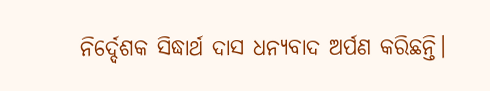ନିର୍ଦ୍ଦେଶକ ସିଦ୍ଧାର୍ଥ ଦାସ ଧନ୍ୟବାଦ ଅର୍ପଣ କରିଛନ୍ତି।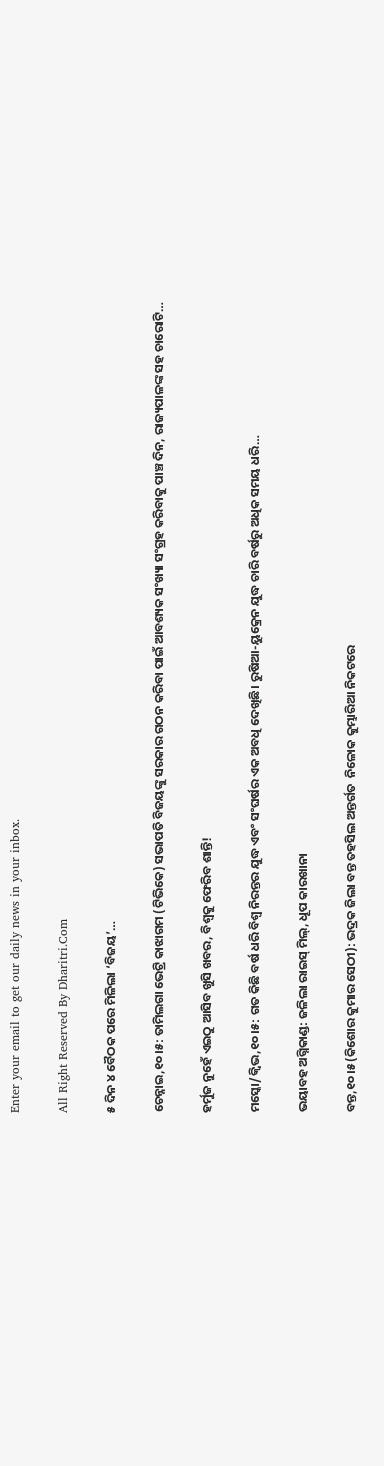Enter your email to get our daily news in your inbox.

All Right Reserved By Dharitri.Com

୫ ଦିନ ୪ ବୈଠକ ପରେ ମିଳିଲା ‘ବିଜୟ’…

ଚେନ୍ନାଇ,୧୦।୫: ତାମିଲଗା ଭେଟ୍ରି କାଝାଗମ (ଟିଭିକେ) ସଭାପତି ବିଜୟଙ୍କୁ ସରକାର ଗଠନ କରିବା ପାଇଁ ଆବଶ୍ୟକ ସଂଖ୍ୟା ସଂଗ୍ରହ କରିବାକୁ ପାଞ୍ଚ ଦିନ, ରାଜ୍ୟପାଳଙ୍କ ସହ ଚାରୋଟି…

ହର୍ମୁଜ ନୁହେଁ ଏଇଠୁ ଆସିବ ଖୁସି ଖବର, ବିଶ୍ୱକୁ ଫେରିବ ଶାନ୍ତି!

ମସ୍କୋ/କ୍ୱିଭ,୧୦।୫: ଗତ କିଛି ବର୍ଷ ଧରି ବିଶ୍ୱ ନିରନ୍ତର ଯୁଦ୍ଧ ଏବଂ ସଂଘର୍ଷର ଏକ ଅବଧି ଦେଖିଛି। ରୁଷିଆ-ୟୁକ୍ରେନ ଯୁଦ୍ଧ ଚାରି ବର୍ଷରୁ ଅଧିକ ସମୟ ଧରି…

ଭୟାବହ ଅଗ୍ନିକାଣ୍ଡ: ଜଳିଲା ରାଇସ୍‌ ମିଲ୍‌, ଧୂପ କାରଖାନା

ବନ୍ତ,୧୦।୫(କିଶୋର କୁମାର ସେଠୀ): ଭଦ୍ରକ ଜିଲା ବନ୍ତ ତହସିଲ ଅନ୍ତର୍ଗତ  ନିଳୋକ କୁମ୍ଭାରିଆ ନିକଟରେ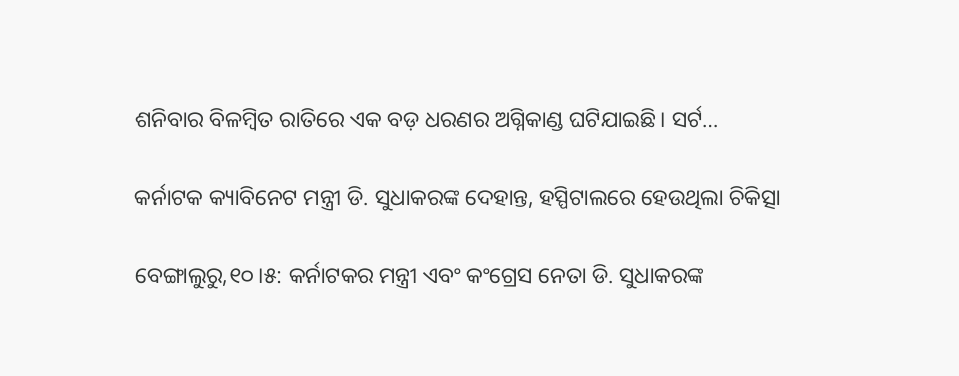ଶନିବାର ବିଳମ୍ବିତ ରାତିରେ ଏକ ବଡ଼ ଧରଣର ଅଗ୍ନିକାଣ୍ଡ ଘଟିଯାଇଛି। ସର୍ଟ…

କର୍ନାଟକ କ୍ୟାବିନେଟ ମନ୍ତ୍ରୀ ଡି. ସୁଧାକରଙ୍କ ଦେହାନ୍ତ, ହସ୍ପିଟାଲରେ ହେଉଥିଲା ଚିକିତ୍ସା

ବେଙ୍ଗାଲୁରୁ,୧୦।୫: କର୍ନାଟକର ମନ୍ତ୍ରୀ ଏବଂ କଂଗ୍ରେସ ନେତା ଡି. ସୁଧାକରଙ୍କ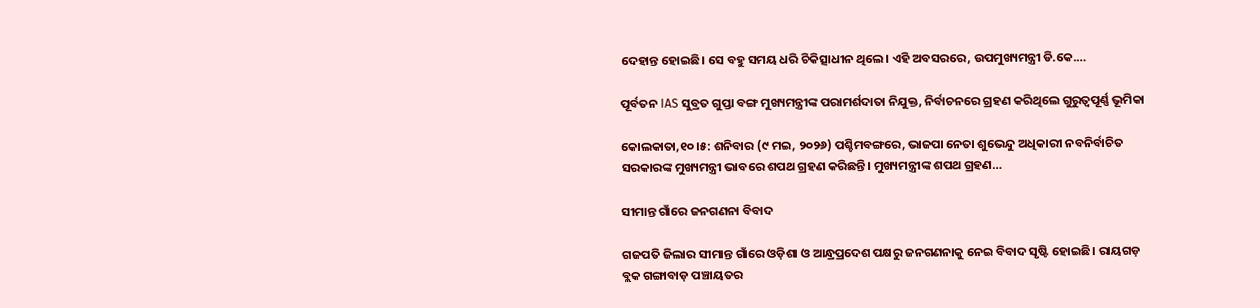ଦେହାନ୍ତ ହୋଇଛି। ସେ ବହୁ ସମୟ ଧରି ଚିକିତ୍ସାଧୀନ ଥିଲେ। ଏହି ଅବସରରେ, ଉପମୁଖ୍ୟମନ୍ତ୍ରୀ ଡି.କେ.…

ପୂର୍ବତନ IAS ସୁବ୍ରତ ଗୁପ୍ତା ବଙ୍ଗ ମୁଖ୍ୟମନ୍ତ୍ରୀଙ୍କ ପରାମର୍ଶଦାତା ନିଯୁକ୍ତ, ନିର୍ବାଚନରେ ଗ୍ରହଣ କରିଥିଲେ ଗୁରୁତ୍ୱପୂର୍ଣ୍ଣ ଭୂମିକା

କୋଲକାତା,୧୦।୫: ଶନିବାର (୯ ମଇ, ୨୦୨୬) ପଶ୍ଚିମବଙ୍ଗରେ, ଭାଜପା ନେତା ଶୁଭେନ୍ଦୁ ଅଧିକାରୀ ନବନିର୍ବାଚିତ ସରକାରଙ୍କ ମୁଖ୍ୟମନ୍ତ୍ରୀ ଭାବରେ ଶପଥ ଗ୍ରହଣ କରିଛନ୍ତି। ମୁଖ୍ୟମନ୍ତ୍ରୀଙ୍କ ଶପଥ ଗ୍ରହଣ…

ସୀମାନ୍ତ ଗାଁରେ ଜନଗଣନା ବିବାଦ

ଗଜପତି ଜିଲାର ସୀମାନ୍ତ ଗାଁରେ ଓଡ଼ିଶା ଓ ଆନ୍ଧ୍ରପ୍ରଦେଶ ପକ୍ଷରୁ ଜନଗଣନାକୁ ନେଇ ବିବାଦ ସୃଷ୍ଟି ହୋଇଛି। ରାୟଗଡ଼ ବ୍ଲକ ଗଙ୍ଗାବାଡ଼ ପଞ୍ଚାୟତର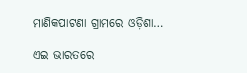ମାଣିକପାଟଣା ଗ୍ରାମରେ ଓଡ଼ିଶା…

ଏଇ ଭାରତରେ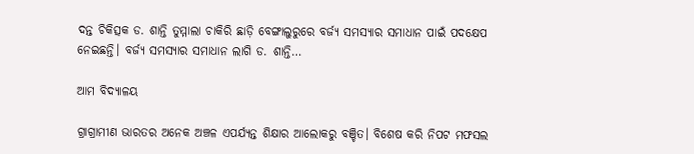ଦନ୍ତ ଚିକିତ୍ସକ ଡ. ଶାନ୍ତି ତୁମ୍ମାଲା ଚାକିରି ଛାଡ଼ି ବେଙ୍ଗାଲୁରୁରେ ବର୍ଜ୍ୟ ସମସ୍ୟାର ସମାଧାନ ପାଇଁ ପଦକ୍ଷେପ ନେଇଛନ୍ତି। ବର୍ଜ୍ୟ ସମସ୍ୟାର ସମାଧାନ ଲାଗି ଡ. ଶାନ୍ତି…

ଆମ ବିଦ୍ୟାଳୟ

ଗ୍ରାଗ୍ରାମୀଣ ଭାରତର ଅନେକ ଅଞ୍ଚଳ ଏପର୍ଯ୍ୟନ୍ତ ଶିକ୍ଷାର ଆଲୋକରୁ ବଞ୍ଚିତ। ବିଶେଷ କରି ନିପଟ ମଫସଲ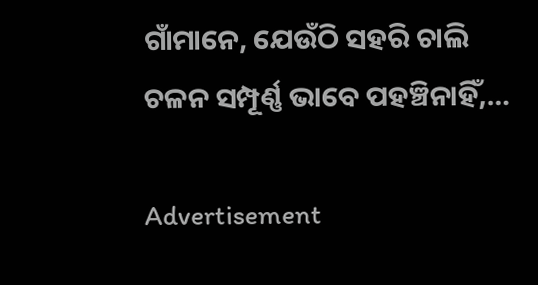ଗାଁମାନେ, ଯେଉଁଠି ସହରି ଚାଲି ଚଳନ ସମ୍ପୂର୍ଣ୍ଣ ଭାବେ ପହଞ୍ଚିନାହିଁ,…

Advertisement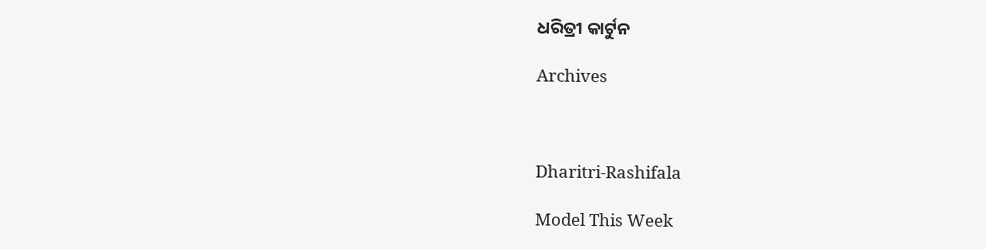ଧରିତ୍ରୀ କାର୍ଟୁନ

Archives



Dharitri-Rashifala

Model This Week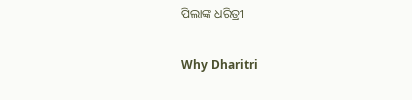ପିଲାଙ୍କ ଧରିତ୍ରୀ

Why Dharitri